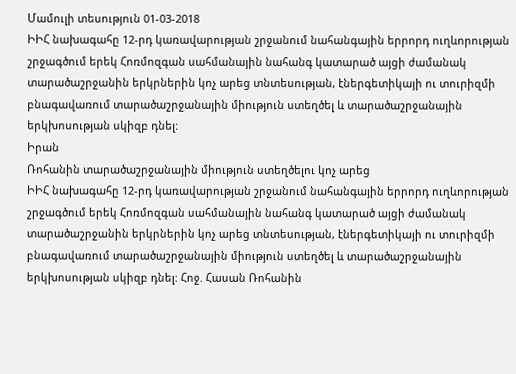Մամուլի տեսություն 01-03-2018
ԻԻՀ նախագահը 12-րդ կառավարության շրջանում նահանգային երրորդ ուղևորության շրջագծում երեկ Հոռմոզգան սահմանային նահանգ կատարած այցի ժամանակ տարածաշրջանին երկրներին կոչ արեց տնտեսության, էներգետիկայի ու տուրիզմի բնագավառում տարածաշրջանային միություն ստեղծել և տարածաշրջանային երկխոսության սկիզբ դնել:
Իրան
Ռոհանին տարածաշրջանային միություն ստեղծելու կոչ արեց
ԻԻՀ նախագահը 12-րդ կառավարության շրջանում նահանգային երրորդ ուղևորության շրջագծում երեկ Հոռմոզգան սահմանային նահանգ կատարած այցի ժամանակ տարածաշրջանին երկրներին կոչ արեց տնտեսության, էներգետիկայի ու տուրիզմի բնագավառում տարածաշրջանային միություն ստեղծել և տարածաշրջանային երկխոսության սկիզբ դնել: Հոջ. Հասան Ռոհանին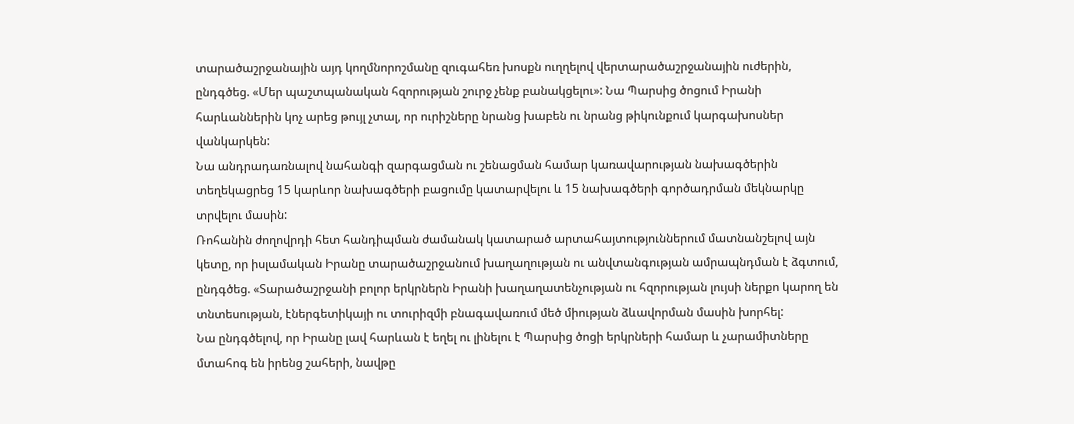տարածաշրջանային այդ կողմնորոշմանը զուգահեռ խոսքն ուղղելով վերտարածաշրջանային ուժերին, ընդգծեց. «Մեր պաշտպանական հզորության շուրջ չենք բանակցելու»: Նա Պարսից ծոցում Իրանի հարևաններին կոչ արեց թույլ չտալ, որ ուրիշները նրանց խաբեն ու նրանց թիկունքում կարգախոսներ վանկարկեն:
Նա անդրադառնալով նահանգի զարգացման ու շենացման համար կառավարության նախագծերին տեղեկացրեց 15 կարևոր նախագծերի բացումը կատարվելու և 15 նախագծերի գործադրման մեկնարկը տրվելու մասին:
Ռոհանին ժողովրդի հետ հանդիպման ժամանակ կատարած արտահայտություններում մատնանշելով այն կետը, որ իսլամական Իրանը տարածաշրջանում խաղաղության ու անվտանգության ամրապնդման է ձգտում, ընդգծեց. «Տարածաշրջանի բոլոր երկրներն Իրանի խաղաղատենչության ու հզորության լույսի ներքո կարող են տնտեսության, էներգետիկայի ու տուրիզմի բնագավառում մեծ միության ձևավորման մասին խորհել:
Նա ընդգծելով, որ Իրանը լավ հարևան է եղել ու լինելու է Պարսից ծոցի երկրների համար և չարամիտները մտահոգ են իրենց շահերի, նավթը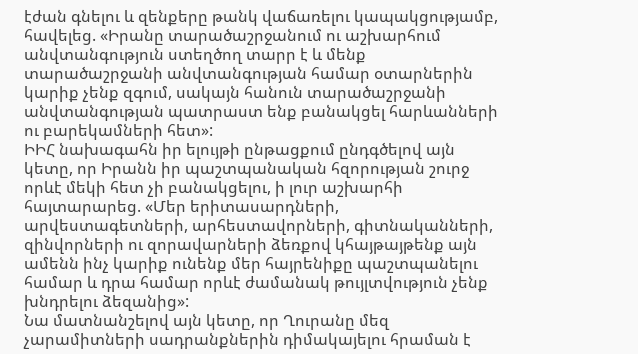էժան գնելու և զենքերը թանկ վաճառելու կապակցությամբ, հավելեց. «Իրանը տարածաշրջանում ու աշխարհում անվտանգություն ստեղծող տարր է և մենք տարածաշրջանի անվտանգության համար օտարներին կարիք չենք զգում, սակայն հանուն տարածաշրջանի անվտանգության պատրաստ ենք բանակցել հարևանների ու բարեկամների հետ»:
ԻԻՀ նախագահն իր ելույթի ընթացքում ընդգծելով այն կետը, որ Իրանն իր պաշտպանական հզորության շուրջ որևէ մեկի հետ չի բանակցելու, ի լուր աշխարհի հայտարարեց. «Մեր երիտասարդների, արվեստագետների, արհեստավորների, գիտնականների, զինվորների ու զորավարների ձեռքով կհայթայթենք այն ամենն ինչ կարիք ունենք մեր հայրենիքը պաշտպանելու համար և դրա համար որևէ ժամանակ թույլտվություն չենք խնդրելու ձեզանից»:
Նա մատնանշելով այն կետը, որ Ղուրանը մեզ չարամիտների սադրանքներին դիմակայելու հրաման է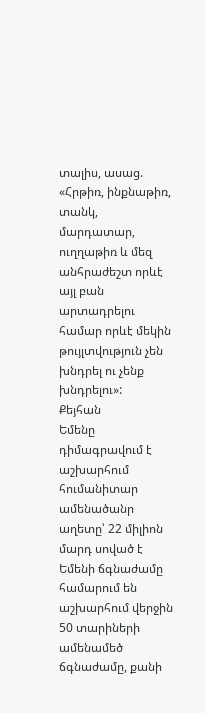տալիս, ասաց. «Հրթիռ, ինքնաթիռ, տանկ, մարդատար, ուղղաթիռ և մեզ անհրաժեշտ որևէ այլ բան արտադրելու համար որևէ մեկին թույլտվություն չեն խնդրել ու չենք խնդրելու»:
Քեյհան
Եմենը դիմագրավում է աշխարհում հումանիտար ամենածանր աղետը՝ 22 միլիոն մարդ սոված է
Եմենի ճգնաժամը համարում են աշխարհում վերջին 50 տարիների ամենամեծ ճգնաժամը, քանի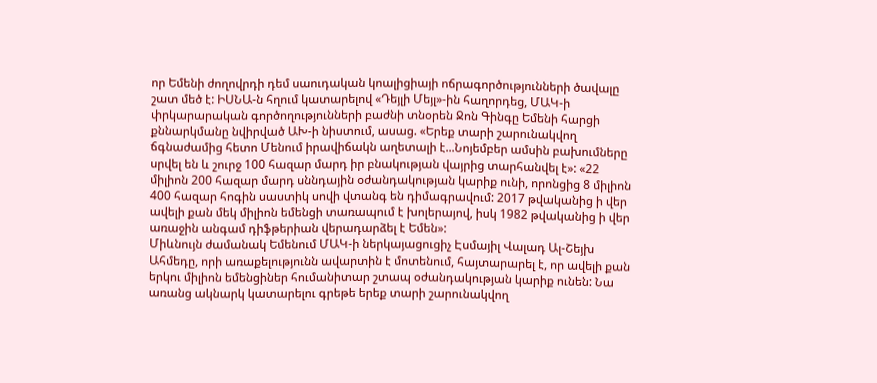որ Եմենի ժողովրդի դեմ սաուդական կոալիցիայի ոճրագործությունների ծավալը շատ մեծ է: ԻՍՆԱ-ն հղում կատարելով «Դեյլի Մեյլ»-ին հաղորդեց, ՄԱԿ-ի փրկարարական գործողությունների բաժնի տնօրեն Ջոն Գինգը Եմենի հարցի քննարկմանը նվիրված ԱԽ-ի նիստում, ասաց. «Երեք տարի շարունակվող ճգնաժամից հետո Մենում իրավիճակն աղետալի է...Նոյեմբեր ամսին բախումները սրվել են և շուրջ 100 հազար մարդ իր բնակության վայրից տարհանվել է»: «22 միլիոն 200 հազար մարդ սննդային օժանդակության կարիք ունի, որոնցից 8 միլիոն 400 հազար հոգին սաստիկ սովի վտանգ են դիմագրավում: 2017 թվականից ի վեր ավելի քան մեկ միլիոն եմենցի տառապում է խոլերայով, իսկ 1982 թվականից ի վեր առաջին անգամ դիֆթերիան վերադարձել է Եմեն»:
Միևնույն ժամանակ Եմենում ՄԱԿ-ի ներկայացուցիչ Էսմայիլ Վալադ Ալ-Շեյխ Ահմեդը, որի առաքելությունն ավարտին է մոտենում, հայտարարել է, որ ավելի քան երկու միլիոն եմենցիներ հումանիտար շտապ օժանդակության կարիք ունեն: Նա առանց ակնարկ կատարելու գրեթե երեք տարի շարունակվող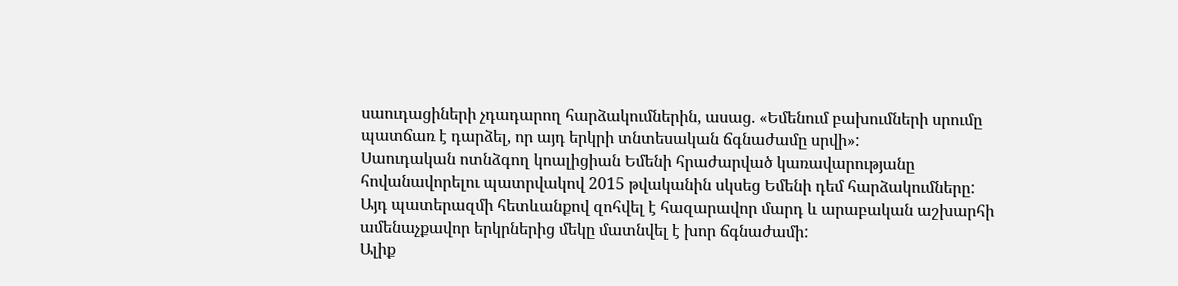սաուդացիների չդադարող հարձակումներին, ասաց. «Եմենում բախումների սրումը պատճառ է դարձել, որ այդ երկրի տնտեսական ճգնաժամը սրվի»:
Սաուդական ոտնձգող կոալիցիան Եմենի հրաժարված կառավարությանը հովանավորելու պատրվակով 2015 թվականին սկսեց Եմենի դեմ հարձակումները: Այդ պատերազմի հետևանքով զոհվել է հազարավոր մարդ և արաբական աշխարհի ամենաչքավոր երկրներից մեկը մատնվել է խոր ճգնաժամի:
Ալիք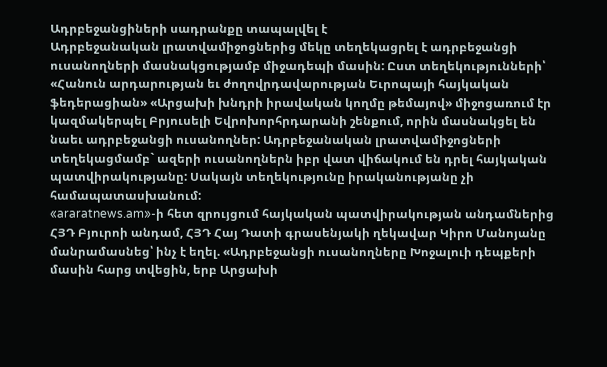Ադրբեջանցիների սադրանքը տապալվել է
Ադրբեջանական լրատվամիջոցներից մեկը տեղեկացրել է ադրբեջանցի ուսանողների մասնակցությամբ միջադեպի մասին: Ըստ տեղեկությունների՝ «Հանուն արդարության եւ ժողովրդավարության Եւրոպայի հայկական ֆեդերացիան» «Արցախի խնդրի իրավական կողմը թեմայով» միջոցառում էր կազմակերպել Բրյուսելի Եվրոխորհրդարանի շենքում, որին մասնակցել են նաեւ ադրբեջանցի ուսանողներ: Ադրբեջանական լրատվամիջոցների տեղեկացմամբ` ազերի ուսանողներն իբր վատ վիճակում են դրել հայկական պատվիրակությանը: Սակայն տեղեկությունը իրականությանը չի համապատասխանում:
«araratnews.am»-ի հետ զրույցում հայկական պատվիրակության անդամներից ՀՅԴ Բյուրոի անդամ, ՀՅԴ Հայ Դատի գրասենյակի ղեկավար Կիրո Մանոյանը մանրամասնեց՝ ինչ է եղել. «Ադրբեջանցի ուսանողները Խոջալուի դեպքերի մասին հարց տվեցին, երբ Արցախի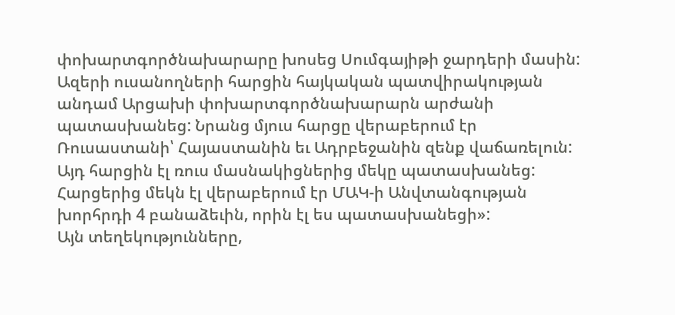փոխարտգործնախարարը խոսեց Սումգայիթի ջարդերի մասին: Ազերի ուսանողների հարցին հայկական պատվիրակության անդամ Արցախի փոխարտգործնախարարն արժանի պատասխանեց: Նրանց մյուս հարցը վերաբերում էր Ռուսաստանի՝ Հայաստանին եւ Ադրբեջանին զենք վաճառելուն: Այդ հարցին էլ ռուս մասնակիցներից մեկը պատասխանեց: Հարցերից մեկն էլ վերաբերում էր ՄԱԿ-ի Անվտանգության խորհրդի 4 բանաձեւին, որին էլ ես պատասխանեցի»:
Այն տեղեկությունները,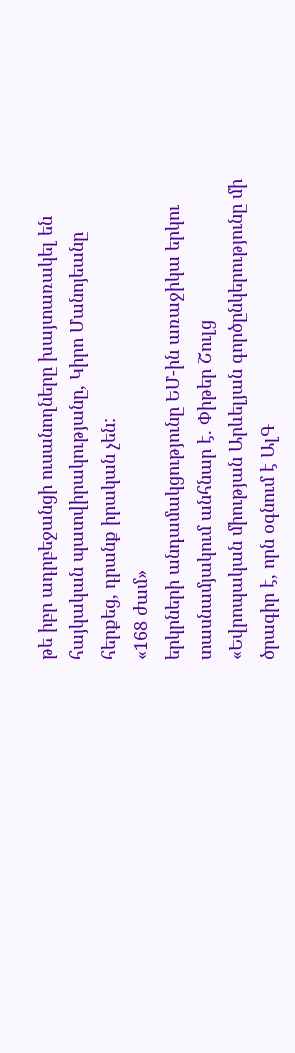թե իբր ադրբեջանցի ուսանողները խայտառակել են հայկական պատվիրակությանը, Կիրո Մանոյեանը հերքեց, դրանք իրական չեն:
«168 ժամ»
երկրների անդամակցությունը ԵՄ-ին առաջիկա երկու տասնամյակում անհնար է. Փիթեր Շուլց
«Եվրոպական միության Արևելյան գործընկերությունը մի ծրագիր է, որն օգնում է ԱլԳ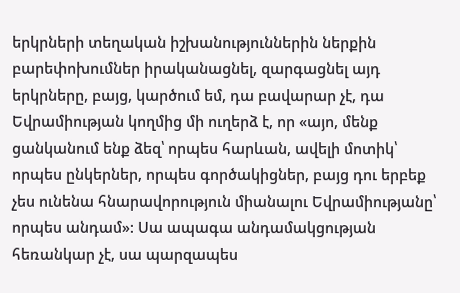երկրների տեղական իշխանություններին ներքին բարեփոխումներ իրականացնել, զարգացնել այդ երկրները, բայց, կարծում եմ, դա բավարար չէ, դա Եվրամիության կողմից մի ուղերձ է, որ «այո, մենք ցանկանում ենք ձեզ՝ որպես հարևան, ավելի մոտիկ՝ որպես ընկերներ, որպես գործակիցներ, բայց դու երբեք չես ունենա հնարավորություն միանալու Եվրամիությանը՝ որպես անդամ»: Սա ապագա անդամակցության հեռանկար չէ, սա պարզապես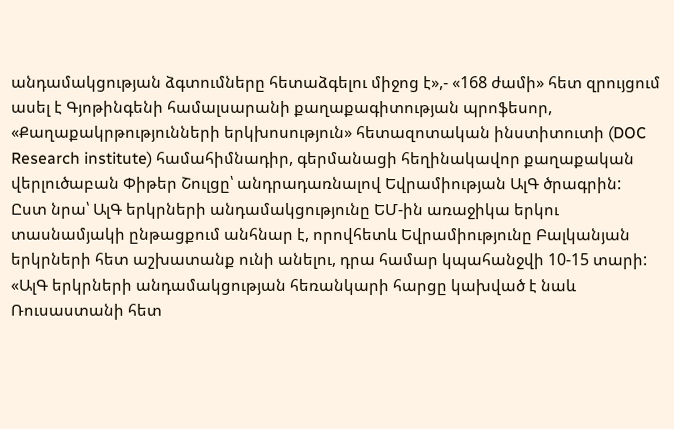անդամակցության ձգտումները հետաձգելու միջոց է»,- «168 ժամի» հետ զրույցում ասել է Գյոթինգենի համալսարանի քաղաքագիտության պրոֆեսոր, «Քաղաքակրթությունների երկխոսություն» հետազոտական ինստիտուտի (DOC Research institute) համահիմնադիր, գերմանացի հեղինակավոր քաղաքական վերլուծաբան Փիթեր Շուլցը՝ անդրադառնալով Եվրամիության ԱլԳ ծրագրին:
Ըստ նրա՝ ԱլԳ երկրների անդամակցությունը ԵՄ-ին առաջիկա երկու տասնամյակի ընթացքում անհնար է, որովհետև Եվրամիությունը Բալկանյան երկրների հետ աշխատանք ունի անելու, դրա համար կպահանջվի 10-15 տարի:
«ԱլԳ երկրների անդամակցության հեռանկարի հարցը կախված է նաև Ռուսաստանի հետ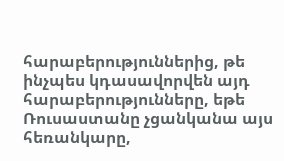հարաբերություններից, թե ինչպես կդասավորվեն այդ հարաբերությունները, եթե Ռուսաստանը չցանկանա այս հեռանկարը,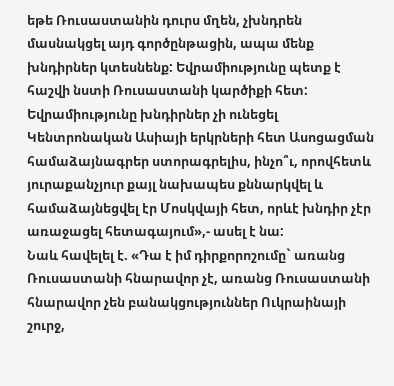եթե Ռուսաստանին դուրս մղեն, չխնդրեն մասնակցել այդ գործընթացին, ապա մենք խնդիրներ կտեսնենք: Եվրամիությունը պետք է հաշվի նստի Ռուսաստանի կարծիքի հետ: Եվրամիությունը խնդիրներ չի ունեցել Կենտրոնական Ասիայի երկրների հետ Ասոցացման համաձայնագրեր ստորագրելիս, ինչո՞ւ, որովհետև յուրաքանչյուր քայլ նախապես քննարկվել և համաձայնեցվել էր Մոսկվայի հետ, որևէ խնդիր չէր առաջացել հետագայում»,- ասել է նա:
Նաև հավելել է. «Դա է իմ դիրքորոշումը` առանց Ռուսաստանի հնարավոր չէ, առանց Ռուսաստանի հնարավոր չեն բանակցություններ Ուկրաինայի շուրջ,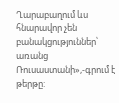Ղարաբաղում ևս հնարավոր չեն բանակցություններ՝ առանց Ռուսաստանի»,-գրում է թերթը: